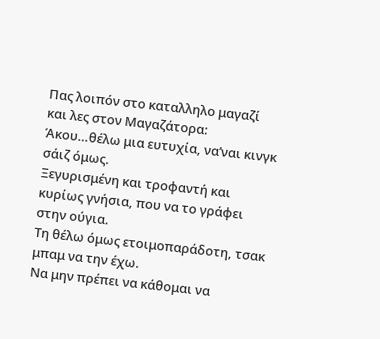Πας λοιπόν στο καταλληλο μαγαζί και λες στον Μαγαζάτορα:
Άκου…θέλω μια ευτυχία, να’ναι κινγκ σάιζ όμως.
Ξεγυρισμένη και τροφαντή και κυρίως γνήσια, που να το γράφει στην ούγια.
Τη θέλω όμως ετοιμοπαράδοτη, τσακ μπαμ να την έχω.
Να μην πρέπει να κάθομαι να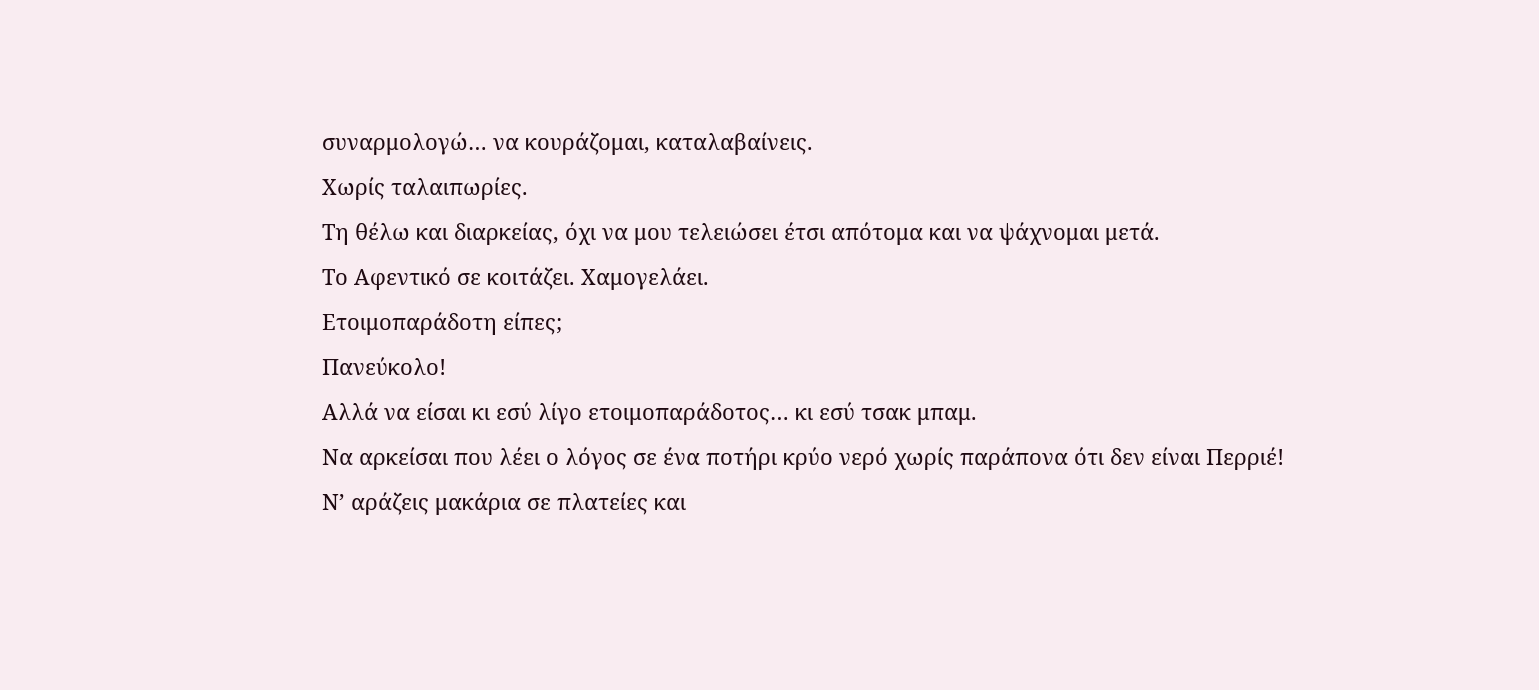συναρμολογώ… να κουράζομαι, καταλαβαίνεις.
Χωρίς ταλαιπωρίες.
Τη θέλω και διαρκείας, όχι να μου τελειώσει έτσι απότομα και να ψάχνομαι μετά.
Το Αφεντικό σε κοιτάζει. Χαμογελάει.
Ετοιμοπαράδοτη είπες;
Πανεύκολο!
Αλλά να είσαι κι εσύ λίγο ετοιμοπαράδοτος… κι εσύ τσακ μπαμ.
Να αρκείσαι που λέει ο λόγος σε ένα ποτήρι κρύο νερό χωρίς παράπονα ότι δεν είναι Περριέ!
Ν’ αράζεις μακάρια σε πλατείες και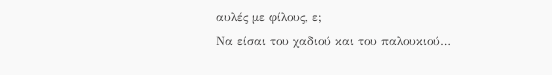αυλές με φίλους, ε;
Να είσαι του χαδιού και του παλουκιού…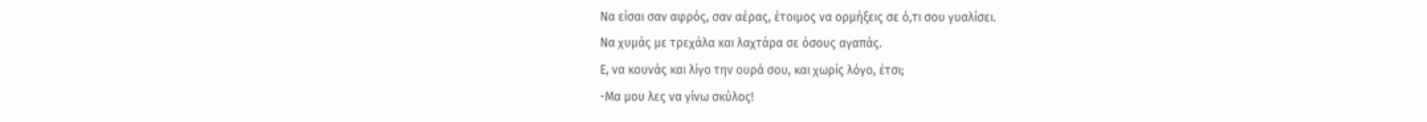Να είσαι σαν αφρός, σαν αέρας, έτοιμος να ορμήξεις σε ό,τι σου γυαλίσει.
Να χυμάς με τρεχάλα και λαχτάρα σε όσους αγαπάς.
Ε, να κουνάς και λίγο την ουρά σου, και χωρίς λόγο, έτσι;
-Μα μου λες να γίνω σκύλος!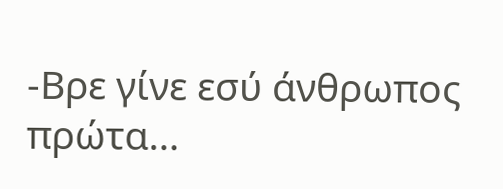-Βρε γίνε εσύ άνθρωπος πρώτα…